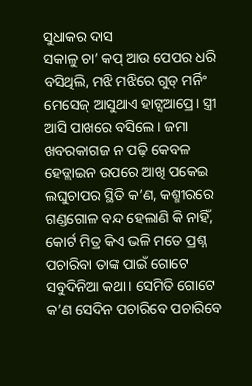ସୁଧାକର ଦାସ
ସକାଳୁ ଚା’ କପ୍ ଆଉ ପେପର ଧରି ବସିଥିଲି, ମଝି ମଝିରେ ଗୁଡ୍ ମର୍ନିଂ ମେସେଜ୍ ଆସୁଥାଏ ହାଟ୍ସଆପ୍ରେ। ସ୍ତ୍ରୀ ଆସି ପାଖରେ ବସିଲେ। ଜମା ଖବରକାଗଜ ନ ପଢ଼ି କେବଳ ହେଡ୍ଲାଇନ ଉପରେ ଆଖି ପକେଇ ଲଘୁଚାପର ସ୍ଥିତି କ’ଣ, କଶ୍ମୀରରେ ଗଣ୍ଡଗୋଳ ବନ୍ଦ ହେଲାଣି କି ନାହିଁ, କୋର୍ଟ ମିତ୍ର କିଏ ଭଳି ମତେ ପ୍ରଶ୍ନ ପଚାରିବା ତାଙ୍କ ପାଇଁ ଗୋଟେ ସବୁଦିନିଆ କଥା। ସେମିତି ଗୋଟେ କ’ଣ ସେଦିନ ପଚାରିବେ ପଚାରିବେ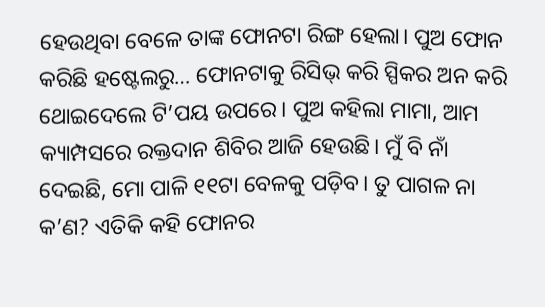ହେଉଥିବା ବେଳେ ତାଙ୍କ ଫୋନଟା ରିଙ୍ଗ ହେଲା। ପୁଅ ଫୋନ କରିଛି ହଷ୍ଟେଲରୁ… ଫୋନଟାକୁ ରିସିଭ୍ କରି ସ୍ପିକର ଅନ କରି ଥୋଇଦେଲେ ଟି’ପୟ ଉପରେ। ପୁଅ କହିଲା ମାମା, ଆମ କ୍ୟାମ୍ପସରେ ରକ୍ତଦାନ ଶିବିର ଆଜି ହେଉଛି। ମୁଁ ବି ନାଁ ଦେଇଛି, ମୋ ପାଳି ୧୧ଟା ବେଳକୁ ପଡ଼ିବ। ତୁ ପାଗଳ ନା କ’ଣ? ଏତିକି କହି ଫୋନର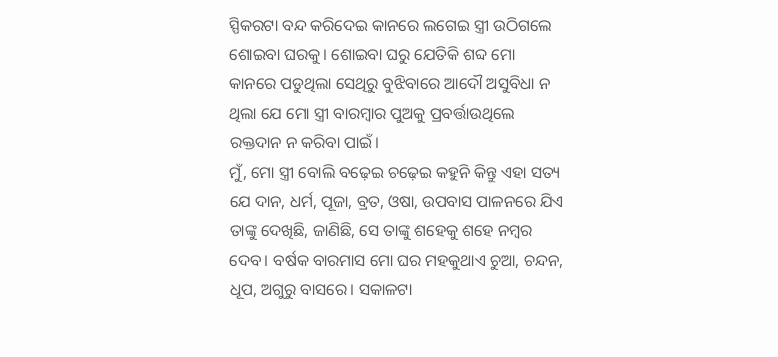ସ୍ପିକରଟା ବନ୍ଦ କରିଦେଇ କାନରେ ଲଗେଇ ସ୍ତ୍ରୀ ଉଠିଗଲେ ଶୋଇବା ଘରକୁ। ଶୋଇବା ଘରୁ ଯେତିକି ଶବ୍ଦ ମୋ କାନରେ ପଡୁଥିଲା ସେଥିରୁ ବୁଝିବାରେ ଆଦୌ ଅସୁବିଧା ନ ଥିଲା ଯେ ମୋ ସ୍ତ୍ରୀ ବାରମ୍ବାର ପୁଅକୁ ପ୍ରବର୍ତ୍ତାଉଥିଲେ ରକ୍ତଦାନ ନ କରିବା ପାଇଁ।
ମୁଁ, ମୋ ସ୍ତ୍ରୀ ବୋଲି ବଢ଼େଇ ଚଢ଼େଇ କହୁନି କିନ୍ତୁ ଏହା ସତ୍ୟ ଯେ ଦାନ, ଧର୍ମ, ପୂଜା, ବ୍ରତ, ଓଷା, ଉପବାସ ପାଳନରେ ଯିଏ ତାଙ୍କୁ ଦେଖିଛି, ଜାଣିଛି, ସେ ତାଙ୍କୁ ଶହେକୁ ଶହେ ନମ୍ବର ଦେବ। ବର୍ଷକ ବାରମାସ ମୋ ଘର ମହକୁଥାଏ ଚୁଆ, ଚନ୍ଦନ, ଧୂପ, ଅଗୁରୁ ବାସରେ। ସକାଳଟା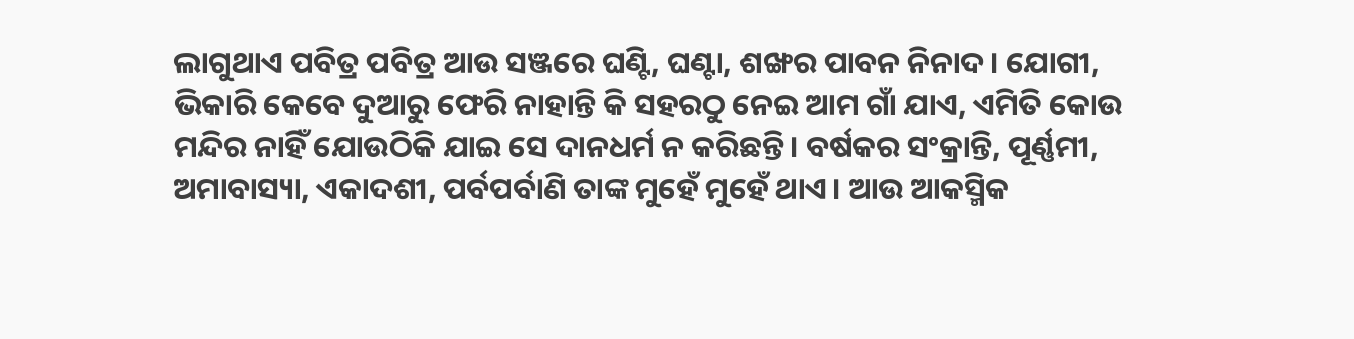ଲାଗୁଥାଏ ପବିତ୍ର ପବିତ୍ର ଆଉ ସଞ୍ଜରେ ଘଣ୍ଟି, ଘଣ୍ଟା, ଶଙ୍ଖର ପାବନ ନିନାଦ। ଯୋଗୀ, ଭିକାରି କେବେ ଦୁଆରୁ ଫେରି ନାହାନ୍ତି କି ସହରଠୁ ନେଇ ଆମ ଗାଁ ଯାଏ, ଏମିତି କୋଉ ମନ୍ଦିର ନାହିଁ ଯୋଉଠିକି ଯାଇ ସେ ଦାନଧର୍ମ ନ କରିଛନ୍ତି। ବର୍ଷକର ସଂକ୍ରାନ୍ତି, ପୂର୍ଣ୍ଣମୀ, ଅମାବାସ୍ୟା, ଏକାଦଶୀ, ପର୍ବପର୍ବାଣି ତାଙ୍କ ମୁହେଁ ମୁହେଁ ଥାଏ। ଆଉ ଆକସ୍ମିକ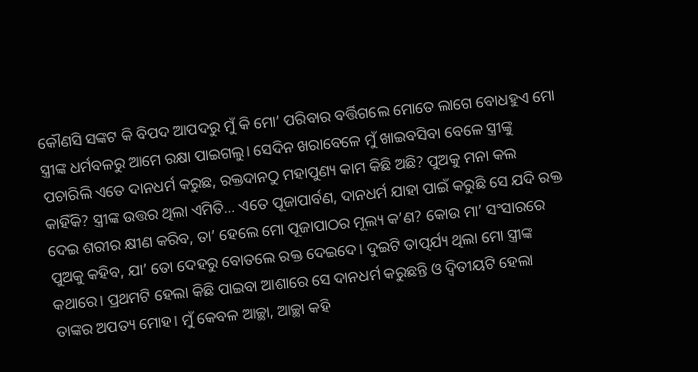କୌଣସି ସଙ୍କଟ କି ବିପଦ ଆପଦରୁ ମୁଁ କି ମୋ’ ପରିବାର ବର୍ତ୍ତିଗଲେ ମୋତେ ଲାଗେ ବୋଧହୁଏ ମୋ ସ୍ତ୍ରୀଙ୍କ ଧର୍ମବଳରୁ ଆମେ ରକ୍ଷା ପାଇଗଲୁ। ସେଦିନ ଖରାବେଳେ ମୁଁ ଖାଇବସିବା ବେଳେ ସ୍ତ୍ରୀଙ୍କୁ ପଚାରିଲି ଏତେ ଦାନଧର୍ମ କରୁଛ, ରକ୍ତଦାନଠୁ ମହାପୁଣ୍ୟ କାମ କିଛି ଅଛି? ପୁଅକୁ ମନା କଲ କାହିଁକି? ସ୍ତ୍ରୀଙ୍କ ଉତ୍ତର ଥିଲା ଏମିତି… ଏତେ ପୂଜାପାର୍ବଣ, ଦାନଧର୍ମ ଯାହା ପାଇଁ କରୁଛି ସେ ଯଦି ରକ୍ତ ଦେଇ ଶରୀର କ୍ଷୀଣ କରିବ, ତା’ ହେଲେ ମୋ ପୂଜାପାଠର ମୂଲ୍ୟ କ’ଣ? କୋଉ ମା’ ସଂସାରରେ ପୁଅକୁ କହିବ, ଯା’ ତୋ ଦେହରୁ ବୋତଲେ ରକ୍ତ ଦେଇଦେ। ଦୁଇଟି ତାତ୍ପର୍ଯ୍ୟ ଥିଲା ମୋ ସ୍ତ୍ରୀଙ୍କ କଥାରେ। ପ୍ରଥମଟି ହେଲା କିଛି ପାଇବା ଆଶାରେ ସେ ଦାନଧର୍ମ କରୁଛନ୍ତି ଓ ଦ୍ୱିତୀୟଟି ହେଲା ତାଙ୍କର ଅପତ୍ୟ ମୋହ। ମୁଁ କେବଳ ଆଚ୍ଛା, ଆଚ୍ଛା କହି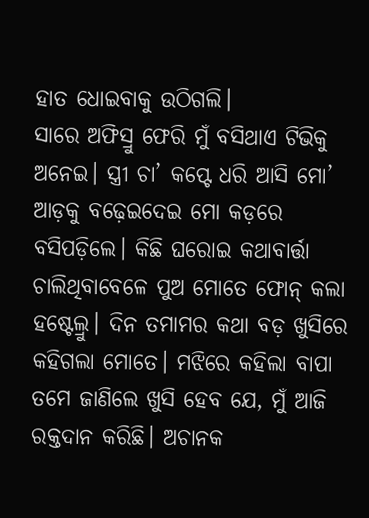ହାତ ଧୋଇବାକୁ ଉଠିଗଲି।
ସାରେ ଅଫିସ୍ରୁ ଫେରି ମୁଁ ବସିଥାଏ ଟିଭିକୁ ଅନେଇ। ସ୍ତ୍ରୀ ଚା’ କପ୍ଟେ ଧରି ଆସି ମୋ’ ଆଡ଼କୁ ବଢ଼େଇଦେଇ ମୋ କଡ଼ରେ ବସିପଡ଼ିଲେ। କିଛି ଘରୋଇ କଥାବାର୍ତ୍ତା ଚାଲିଥିବାବେଳେ ପୁଅ ମୋତେ ଫୋନ୍ କଲା ହଷ୍ଟେଲ୍ରୁ। ଦିନ ତମାମର କଥା ବଡ଼ ଖୁସିରେ କହିଗଲା ମୋତେ। ମଝିରେ କହିଲା ବାପା ତମେ ଜାଣିଲେ ଖୁସି ହେବ ଯେ, ମୁଁ ଆଜି ରକ୍ତଦାନ କରିଛି। ଅଚାନକ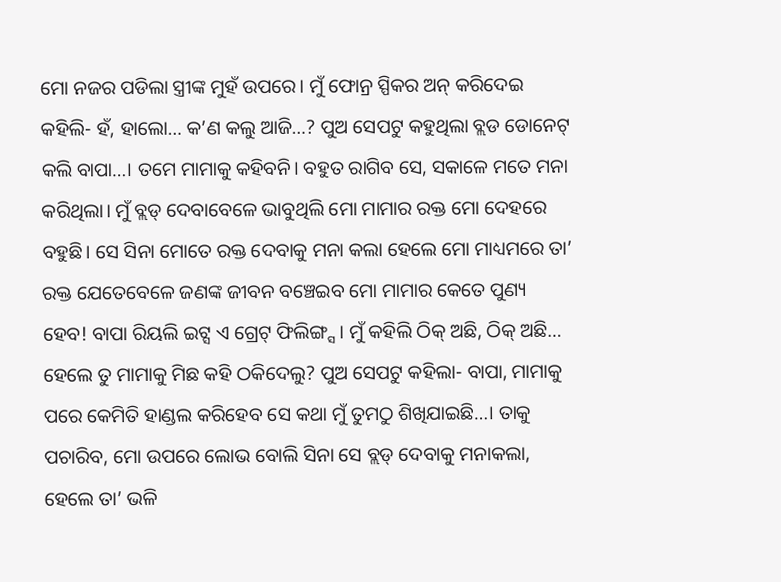ମୋ ନଜର ପଡିଲା ସ୍ତ୍ରୀଙ୍କ ମୁହଁ ଉପରେ। ମୁଁ ଫୋନ୍ର ସ୍ପିକର ଅନ୍ କରିଦେଇ କହିଲି- ହଁ, ହାଲୋ… କ’ଣ କଲୁ ଆଜି…? ପୁଅ ସେପଟୁ କହୁଥିଲା ବ୍ଲଡ ଡୋନେଟ୍ କଲି ବାପା…। ତମେ ମାମାକୁ କହିବନି। ବହୁତ ରାଗିବ ସେ, ସକାଳେ ମତେ ମନା କରିଥିଲା। ମୁଁ ବ୍ଲଡ୍ ଦେବାବେଳେ ଭାବୁଥିଲି ମୋ ମାମାର ରକ୍ତ ମୋ ଦେହରେ ବହୁଛି। ସେ ସିନା ମୋତେ ରକ୍ତ ଦେବାକୁ ମନା କଲା ହେଲେ ମୋ ମାଧ୍ୟମରେ ତା’ ରକ୍ତ ଯେତେବେଳେ ଜଣଙ୍କ ଜୀବନ ବଞ୍ଚେଇବ ମୋ ମାମାର କେତେ ପୁଣ୍ୟ ହେବ! ବାପା ରିୟଲି ଇଟ୍ସ ଏ ଗ୍ରେଟ୍ ଫିଲିଙ୍ଗ୍ସ। ମୁଁ କହିଲି ଠିକ୍ ଅଛି, ଠିକ୍ ଅଛି… ହେଲେ ତୁ ମାମାକୁ ମିଛ କହି ଠକିଦେଲୁ? ପୁଅ ସେପଟୁ କହିଲା- ବାପା, ମାମାକୁ ପରେ କେମିତି ହାଣ୍ଡଲ କରିହେବ ସେ କଥା ମୁଁ ତୁମଠୁ ଶିଖିଯାଇଛି…। ତାକୁ ପଚାରିବ, ମୋ ଉପରେ ଲୋଭ ବୋଲି ସିନା ସେ ବ୍ଲଡ୍ ଦେବାକୁ ମନାକଲା, ହେଲେ ତା’ ଭଳି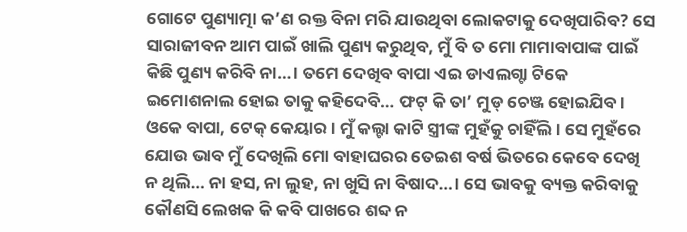ଗୋଟେ ପୁଣ୍ୟାତ୍ମା କ’ଣ ରକ୍ତ ବିନା ମରି ଯାଉଥିବା ଲୋକଟାକୁ ଦେଖିପାରିବ? ସେ ସାରାଜୀବନ ଆମ ପାଇଁ ଖାଲି ପୁଣ୍ୟ କରୁଥିବ, ମୁଁ ବି ତ ମୋ ମାମାବାପାଙ୍କ ପାଇଁ କିଛି ପୁଣ୍ୟ କରିବି ନା…। ତମେ ଦେଖିବ ବାପା ଏଇ ଡାଏଲଗ୍ଟା ଟିକେ ଇମୋଶନାଲ ହୋଇ ତାକୁ କହିଦେବି… ଫଟ୍ କି ତା’ ମୁଡ୍ ଚେଞ୍ଜ ହୋଇଯିବ। ଓକେ ବାପା, ଟେକ୍ କେୟାର। ମୁଁ କଲ୍ଟା କାଟି ସ୍ତ୍ରୀଙ୍କ ମୁହଁକୁ ଚାହିଁଲି। ସେ ମୁହଁରେ ଯୋଉ ଭାବ ମୁଁ ଦେଖିଲି ମୋ ବାହାଘରର ତେଇଶ ବର୍ଷ ଭିତରେ କେବେ ଦେଖି ନ ଥିଲି… ନା ହସ, ନା ଲୁହ, ନା ଖୁସି ନା ବିଷାଦ…। ସେ ଭାବକୁ ବ୍ୟକ୍ତ କରିବାକୁ କୌଣସି ଲେଖକ କି କବି ପାଖରେ ଶବ୍ଦ ନ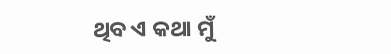ଥିବ ଏ କଥା ମୁଁ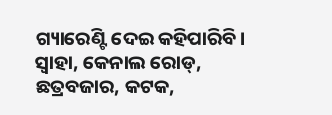ଗ୍ୟାରେଣ୍ଟି ଦେଇ କହିପାରିବି।
ସ୍ବାହା, କେନାଲ ରୋଡ୍, ଛତ୍ରବଜାର, କଟକ,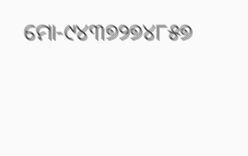ମୋ-୯୪୩୭୨୭୪୮୫୭